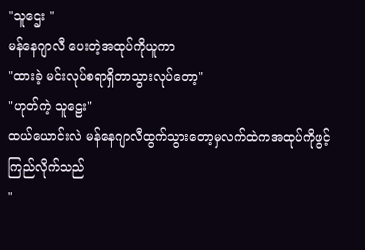"သူဌေး "
မန်နေဂျာလီ ပေးတဲ့အထုပ်ကိုယူကာ
"ထားခဲ့ မင်းလုပ်စရာရှိတာသွားလုပ်တော့"
"ဟုတ်ကဲ့ သူဠေး"
ထယ်ယောင်းလဲ မန်နေဂျာလီထွက်သွားတော့မှလက်ထဲကအထုပ်ကိုဖွင့်ကြည်လိုက်သည်
"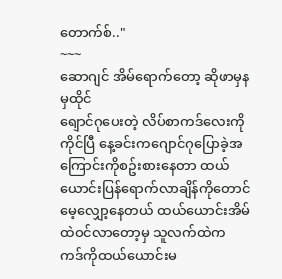တောက်စ်.."
~~~
ဆောဂျင် အိမ်ရောက်တော့ ဆိုဖာမှနမှထိုင်
ရျောင်ဂုပေးတဲ့ လိပ်စာကဒ်လေးကိုကိုင်ပြီ နေ့ခင်းကဂျောင်ဂုပြောခဲ့အကြောင်းကိုစဥ်းစားနေတာ ထယ်ယောင်းပြန်ရောက်လာချိန်ကိုတောင်မေ့လျှော့နေတယ် ထယ်ယောင်းအိမ်ထဲဝင်လာတော့မှ သူလက်ထဲက ကဒ်ကိုထယ်ယောင်းမ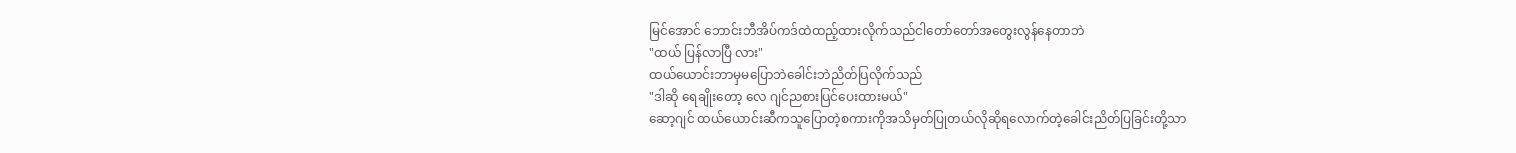မြင်အောင် ဘောင်းဘီအိပ်ကဒ်ထဲထည့်ထားလိုက်သည်ငါတော်တော်အတွေးလွန်နေတာဘဲ
"ထယ် ပြန်လာပြီ လား"
ထယ်ယောင်းဘာမှမပြောဘဲခေါင်းဘဲညိတ်ပြလိုက်သည်
"ဒါဆို ရေချိုးတော့ လေ ဂျင်ညစားပြင်ပေးထားမယ်"
ဆော့ဂျင် ထယ်ယောင်းဆီကသူပြောတဲ့စကားကိုအသိမှတ်ပြုတယ်လိုဆိုရလောက်တဲ့ခေါင်းညိတ်ပြခြင်းတို့သာ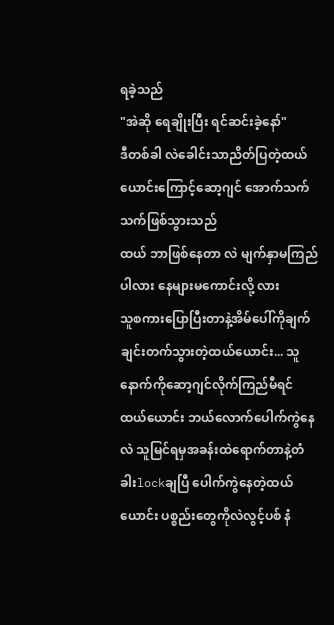ရခဲ့သည်
"အဲဆို ရေချိုးပြီး ရင်ဆင်းခဲ့နော်"
ဒီတစ်ခါ လဲခေါင်းသာညိတ်ပြတဲ့ထယ်ယောင်းကြောင့်ဆော့ဂျင် အောက်သက်သက်ဖြစ်သွားသည်
ထယ် ဘာဖြစ်နေတာ လဲ မျက်နှာမကြည်ပါလား နေများမကောင်းလို့ လား
သူစကားပြောပြီးတာနဲ့အိမ်ပေါ်ကိုချက်ချင်းတက်သွားတဲ့ထယ်ယောင်း... သူနောက်ကိုဆော့ဂျင်လိုက်ကြည်မီရင် ထယ်ယောင်း ဘယ်လောက်ပေါက်ကွဲနေလဲ သူမြင်ရမှအခန်းထဲရောက်တာနဲ့တံခါးlockချပြီ ပေါက်ကွဲနေတဲ့ထယ်ယောင်း ပစ္စည်းတွေကိုလဲလွင့်ပစ် နံ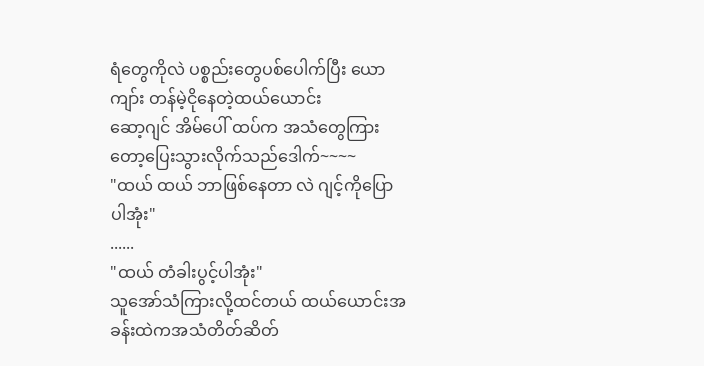ရံတွေကိုလဲ ပစ္စည်းတွေပစ်ပေါက်ပြီး ယောကျာ်း တန်မဲ့ငိုနေတဲ့ထယ်ယောင်း
ဆော့ဂျင် အိမ်ပေါ် ထပ်က အသံတွေကြားတော့ပြေးသွားလိုက်သည်ဒေါက်~~~~
"ထယ် ထယ် ဘာဖြစ်နေတာ လဲ ဂျင့်ကိုပြောပါအုံး"
......
"ထယ် တံခါးပွင့်ပါအုံး"
သူအော်သံကြားလို့ထင်တယ် ထယ်ယောင်းအခန်းထဲကအသံတိတ်ဆိတ်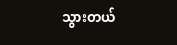သွားတယ်